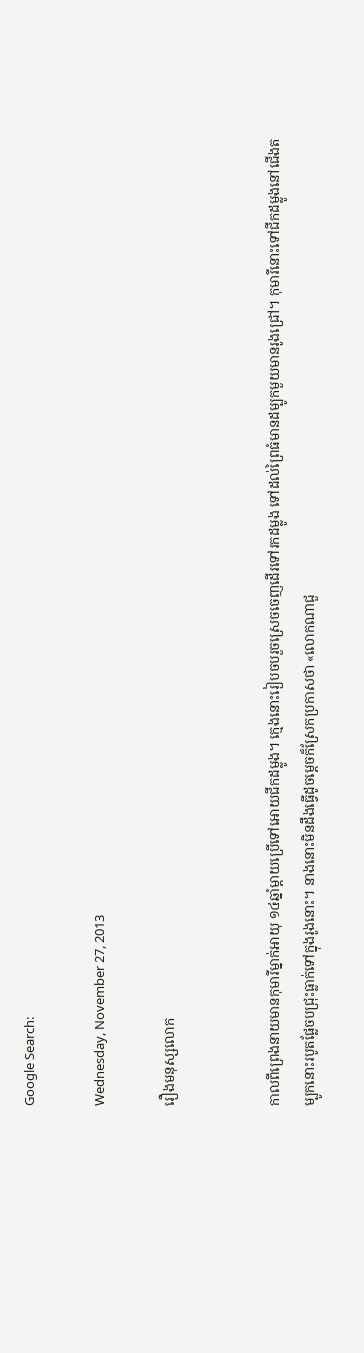Google Search:

Wednesday, November 27, 2013

រឿងមនុស្សលោក


កាលពីព្រេងនាយមានកុមារីម្នាក់អាយុ ១៤ឆ្នាំម្តាយប្រើទៅអោយជីកដម្លូង។ ក្មេងនោះរៀបចបរួចស្រេចចេញដើរទៅរកដម្លូង ទៅដល់ព្រៃធំមានដម្បូកមួយមានរូងជ្រៅ។ កុមារីនោះទៅជីកដម្លូងនៅជើងតម្បូកនោះរបូតផ្លែចបជ្រុះធ្លាក់ទៅក្នុងរូងនោះ។ នាងនោះមិនដឹងធ្វើដូចម្តេចក៏ស្រែកប្រកាសថា «លោកណាជួ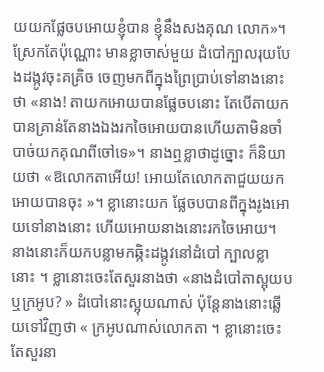យយកផ្លែចបអោយខ្ញុំបាន ខ្ញុំនឹងសងគុណ លោក»។ ស្រែកតែប៉ុណ្ណោះ មានខ្លាចាស់មួយ ដំបៅក្បាលរុយបែងដង្កូវចុះគគ្រិច ចេញមកពីក្នុងព្រៃប្រាប់ទៅនាងនោះថា «នាង! តាយកអោយបានផ្លែចបនោះ តែបើតាយកបានគ្រាន់តែនាងឯងរកចៃអោយបានហើយតាមិនចាំបាច់យកគុណពីចៅទេ»។ នាងឮខ្លាថាដូច្នោះ ក៏និយាយថា «ឱលោកតាអើយ! អោយតែលោកតាជួយយកអោយបានចុះ »។ ខ្លានោះយក ផ្លែចបបានពីក្នុងរូងអោយទៅនាងនោះ ហើយអោយនាងនោះរកចៃអោយ។ នាងនោះក៏យកបន្លាមកឆ្កិះដង្កូវនៅដំបៅ ក្បាលខ្លានោះ ។ ខ្លានោះចេះតែសួរនាងថា «នាងដំបៅតាស្អុយបឬក្រអូប? » ដំបៅនោះស្អុយណាស់ ប៉ុនែ្តនាងនោះឆ្លើយទៅវិញថា « ក្រអូបណាស់លោកតា ។ ខ្លានោះចេះតែសួរនា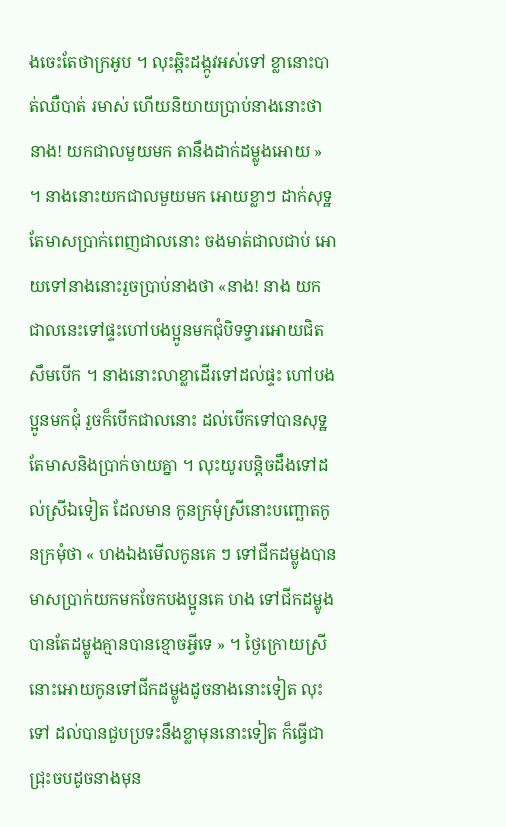ងចេះតែថាក្រអូប ។ លុះឆ្កិះដង្កូវអស់ទៅ ខ្លានោះបាត់ឈឺបាត់ រមាស់ ហើយនិយាយប្រាប់នាងនោះថា នាង! យកជាលមួយមក តានឹងដាក់ដម្លូងអោយ » ។ នាងនោះយកជាលមួយមក អោយខ្លាៗ ដាក់សុទ្ឋតែមាសប្រាក់ពេញជាលនោះ ចងមាត់ជាលជាប់ អោយទៅនាងនោះរួចប្រាប់នាងថា «នាង! នាង យកជាលនេះទៅផ្ទះហៅបងប្អូនមកជុំបិទទ្វារអោយជិតសឹមបើក ។ នាងនោះលាខ្លាដើរទៅដល់ផ្ទះ ហៅបងប្អូនមកជុំ រួចក៏បើកជាលនោះ ដល់បើកទៅបានសុទ្ឋតែមាសនិងប្រាក់ចាយគ្នា ។ លុះយូរបន្តិចដឹងទៅដល់ស្រីឯទៀត ដែលមាន កូនក្រមុំស្រីនោះបញ្ឆោតកូនក្រមុំថា « ហងឯងមើលកូនគេ ៗ ទៅជីកដម្លូងបានមាសប្រាក់យកមកចែកបងប្អូនគេ ហង ទៅជីកដម្លូងបានតែដម្លូងគ្មានបានខ្មោចអ្វីទេ » ។ ថ្ងៃក្រោយស្រីនោះអោយកូនទៅជីកដម្លូងដូចនាងនោះទៀត លុះទៅ ដល់បានជួបប្រទះនឹងខ្លាមុននោះទៀត ក៏ធ្វើជាជ្រុះចបដូចនាងមុន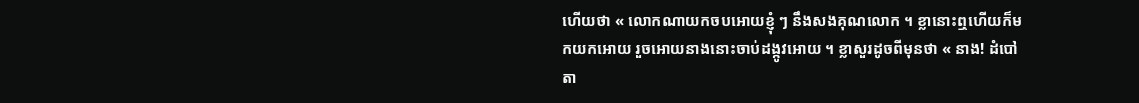ហើយថា « លោកណាយកចបអោយខ្ញុំ ៗ នឹងសងគុណលោក ។ ខ្លានោះឮហើយក៏មកយកអោយ រួចអោយនាងនោះចាប់ដង្កូវអោយ ។ ខ្លាសួរដូចពីមុនថា « នាង! ដំបៅតា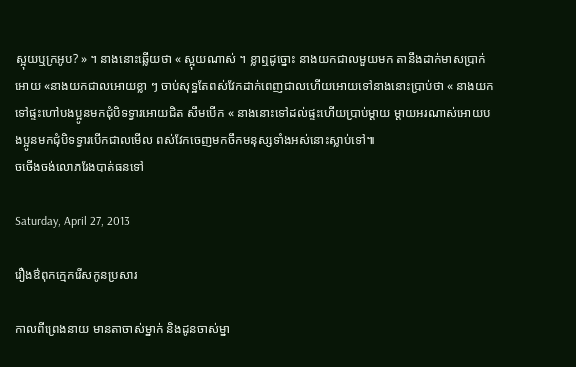ស្អុយឬក្រអូប? » ។ នាងនោះឆ្លើយថា « ស្អុយណាស់ ។ ខ្លាឮដូច្នោះ នាងយកជាលមួយមក តានឹងដាក់មាសប្រាក់អោយ «នាងយកជាលអោយខ្លា ៗ ចាប់សុទ្ឋតែពស់វែកដាក់ពេញជាលហើយអោយទៅនាងនោះប្រាប់ថា « នាងយកទៅផ្ទះហៅបងប្អូនមកជុំបិទទ្វារអោយជិត សឹមបើក « នាងនោះទៅដល់ផ្ទះហើយប្រាប់ម្តាយ ម្តាយអរណាស់អោយបងប្អូនមកជុំបិទទ្វារបើកជាលមើល ពស់វែកចេញមកចឹកមនុស្សទាំងអស់នោះស្លាប់ទៅ៕
ចចើងចង់លោភរែងបាត់ធនទៅ

Saturday, April 27, 2013

រឿងឳពុកក្មេករើសកូនប្រសារ

កាលពីព្រេងនាយ មានតាចាស់ម្នាក់ និងដូនចាស់ម្នា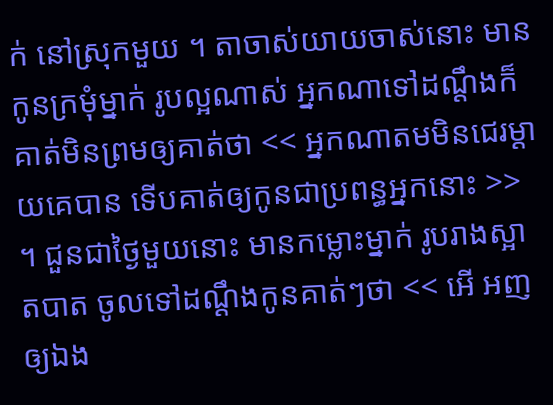ក់ នៅស្រុកមួយ ។ តាចាស់យាយចាស់នោះ មានកូនក្រមុំម្នាក់ រូបល្អណាស់ អ្នកណាទៅដណ្ដឹងក៏គាត់មិនព្រមឲ្យគាត់ថា << អ្នកណាតមមិនជេរម្ដាយគេបាន ទើបគាត់ឲ្យកូនជាប្រពន្ធអ្នកនោះ >> ។ ជួនជាថ្ងៃមួយនោះ មានកម្លោះម្នាក់ រូបរាងស្អាតបាត ចូលទៅដណ្ដឹងកូនគាត់ៗថា << អើ អញឲ្យឯង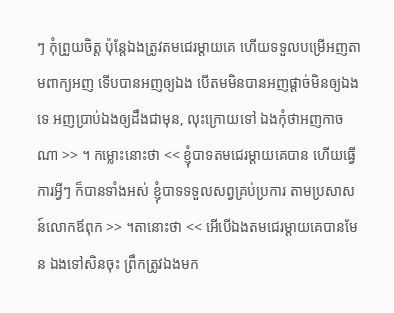ៗ កុំព្រួយចិត្ត ប៉ុន្តែឯងត្រូវតមជេរម្ដាយគេ ហើយទទួលបម្រើអញតាមពាក្យអញ ទើបបានអញឲ្យឯង បើតមមិនបានអញផ្ដាច់មិនឲ្យឯងទេ អញប្រាប់ឯងឲ្យដឹងជាមុន, លុះក្រោយទៅ ឯងកុំថាអញកាចណា >> ។ កម្លោះនោះថា << ខ្ញុំបាទតមជេរម្ដាយគេបាន ហើយធ្វើការអ្វីៗ ក៏បានទាំងអស់ ខ្ញុំបាទទទួលសព្វគ្រប់ប្រការ តាមប្រសាសន៍លោកឪពុក >> ។តានោះថា << អើបើឯងតមជេរម្ដាយគេបានមែន ឯងទៅសិនចុះ ព្រឹកត្រូវឯងមក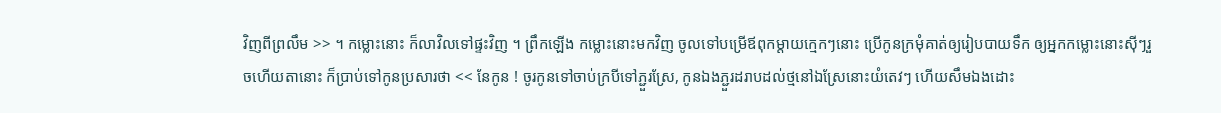វិញពីព្រលឹម >> ។ កម្លោះនោះ ក៏លាវិលទៅផ្ទះវិញ ។ ព្រឹកឡើង កម្លោះនោះមកវិញ ចូលទៅបម្រើឪពុកម្ដាយក្មេកៗនោះ ប្រើកូនក្រមុំគាត់ឲ្យរៀបបាយទឹក ឲ្យអ្នកកម្លោះនោះស៊ីៗរួចហើយតានោះ ក៏ប្រាប់ទៅកូនប្រសារថា << នែកូន ! ចូរកូនទៅចាប់ក្របីទៅភ្ជួរស្រែ, កូនឯងភ្ជួរដរាបដល់ថ្មនៅឯស្រែនោះយំតេវៗ ហើយសឹមឯងដោះ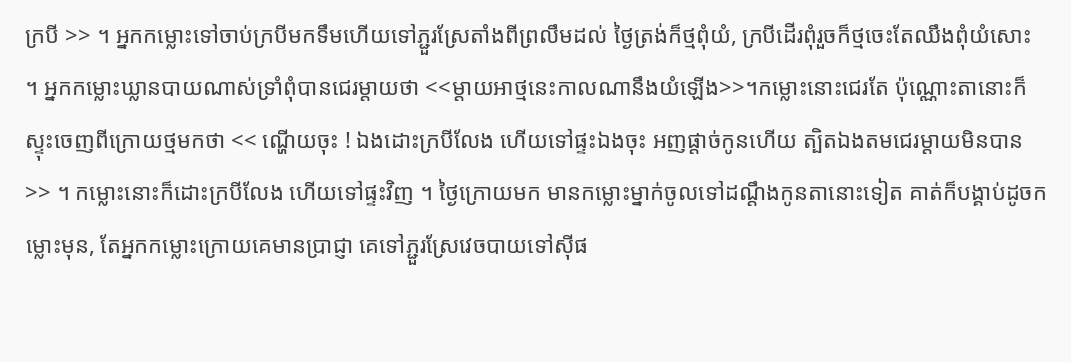ក្របី >> ។ អ្នកកម្លោះទៅចាប់ក្របីមកទឹមហើយទៅភ្ជួរស្រែតាំងពីព្រលឹមដល់ ថ្ងៃត្រង់ក៏ថ្មពុំយំ, ក្របីដើរពុំរួចក៏ថ្មចេះតែឈឹងពុំយំសោះ ។ អ្នកកម្លោះឃ្លានបាយណាស់ទ្រាំពុំបានជេរម្ដាយថា <<ម្ដាយអាថ្មនេះកាលណានឹងយំឡើង>>។កម្លោះនោះជេរតែ ប៉ុណ្ណោះតានោះក៏ស្ទុះចេញពីក្រោយថ្មមកថា << ណ្ហើយចុះ ! ឯងដោះក្របីលែង ហើយទៅផ្ទះឯងចុះ អញផ្ដាច់កូនហើយ ត្បិតឯងតមជេរម្ដាយមិនបាន >> ។ កម្លោះនោះក៏ដោះក្របីលែង ហើយទៅផ្ទះវិញ ។ ថ្ងៃក្រោយមក មានកម្លោះម្នាក់ចូលទៅដណ្ដឹងកូនតានោះទៀត គាត់ក៏បង្គាប់ដូចកម្លោះមុន, តែអ្នកកម្លោះក្រោយគេមានប្រាជ្ញា គេទៅភ្ជួរស្រែវេចបាយទៅស៊ីផ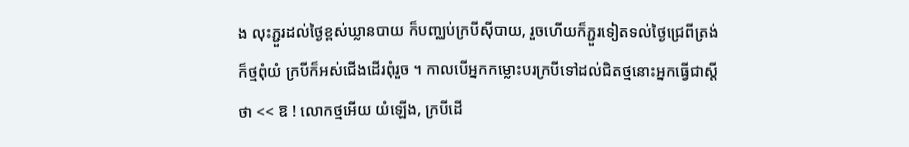ង លុះភ្ជួរដល់ថ្ងៃខ្ពស់ឃ្លានបាយ ក៏បញ្ឈប់ក្របីស៊ីបាយ, រួចហើយក៏ភ្ជួរទៀតទល់ថ្ងៃជ្រេពីត្រង់ក៏ថ្មពុំយំ ក្របីក៏អស់ជើងដើរពុំរួច ។ កាលបើអ្នកកម្លោះបរក្របីទៅដល់ជិតថ្មនោះអ្នកធ្វើជាស្ដីថា << ឱ ! លោកថ្មអើយ យំឡើង, ក្របីដើ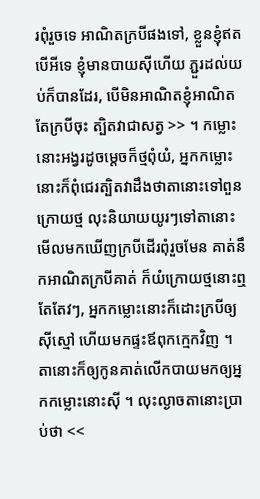រពុំរួចទេ អាណិតក្របីផងទៅ, ខ្លួនខ្ញុំឥតបើអីទេ ខ្ញុំមានបាយស៊ីហើយ ភ្ជួរដល់យប់ក៏បានដែរ, បើមិនអាណិតខ្ញុំអាណិតតែក្របីចុះ ត្បិតវាជាសត្វ >> ។ កម្លោះនោះអង្វរដូចម្ដេចក៏ថ្មពុំយំ, អ្នកកម្លោះនោះក៏ពុំជេរត្បិតវាដឹងថាតានោះទៅពួនក្រោយថ្ម លុះនិយាយយូរៗទៅតានោះមើលមកឃើញក្របីដើរពុំរួចមែន គាត់នឹកអាណិតក្របីគាត់ ក៏យំក្រោយថ្មនោះឮតែតែវៗ, អ្នកកម្លោះនោះក៏ដោះក្របីឲ្យស៊ីស្មៅ ហើយមកផ្ទះឪពុកក្មេកវិញ ។ តានោះក៏ឲ្យកូនគាត់លើកបាយមកឲ្យអ្នកកម្លោះនោះស៊ី ។ លុះល្ងាចតានោះប្រាប់ថា <<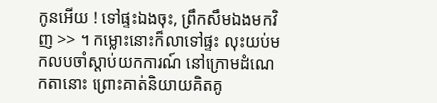កូនអើយ ! ទៅផ្ទះឯងចុះ, ព្រឹកសឹមឯងមកវិញ >> ។ កម្លោះនោះក៏លាទៅផ្ទះ លុះយប់មកលបចាំស្ដាប់យកការណ៍ នៅក្រោមដំណេកតានោះ ព្រោះគាត់និយាយគិតគូ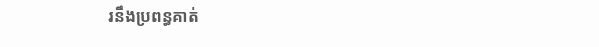រនឹងប្រពន្ធគាត់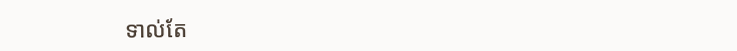ទាល់តែ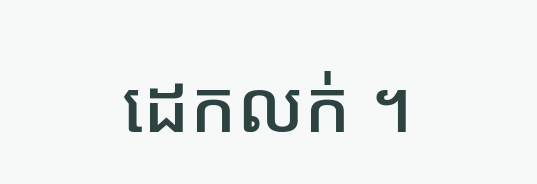ដេកលក់ ។